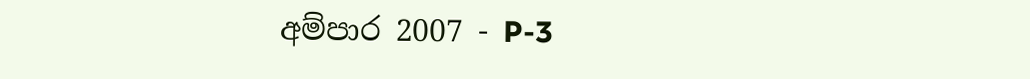අම්පාර 2007 - P-3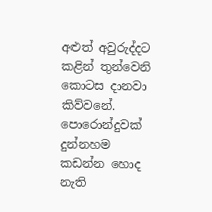අළුත් අවුරුද්දට කළින් තුන්වෙනි කොටස දානවා කිව්වනේ. පොරොන්දුවක් දුන්නහම කඩන්න හොද නැති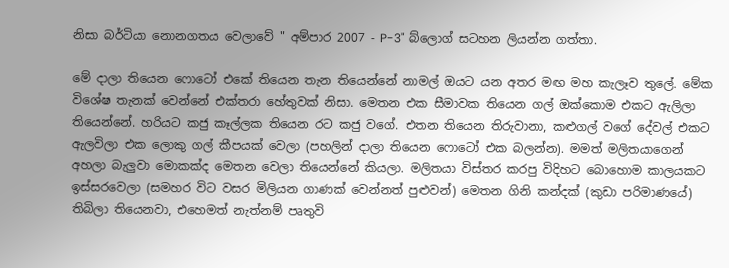නිසා බර්ටියා නොනගතය වෙලාවේ " අම්පාර 2007 - P-3" බ්ලොග් සටහන ලියන්න ගත්තා.

මේ දාලා තියෙන ෆොටෝ එකේ තියෙන තැන තියෙන්නේ නාමල් ඔයට යන අතර මඟ මහ කැලෑව තුලේ. මේක විශේෂ තැනක් වෙන්නේ එක්තරා හේතුවක් නිසා. මෙතන එක සීමාවක තියෙන ගල් ඔක්කොම එකට ඇලිලා තියෙන්නේ. හරියට කජු කෑල්ලක තියෙන රට කජු වගේ. එතන තියෙන තිරුවානා, කළුගල් වගේ දේවල් එකට ඇලවිලා එක ලොකු ගල් කීපයක් වෙලා (පහලින් දාලා තියෙන ෆොටෝ එක බලන්න). මමත් මලිතයාගෙන් අහලා බැලුවා මොකක්ද මෙතන වෙලා තියෙන්නේ කියලා. මලිතයා විස්තර කරපු විදිහට බොහොම කාලයකට ඉස්සරවෙලා (සමහර විට වසර මිලියන ගාණක් වෙන්නත් පුළුවන්) මෙතන ගිනි කන්දක් (කුඩා පරිමාණයේ) තිබිලා තියෙනවා, එහෙමත් නැත්නම් පෘතුවි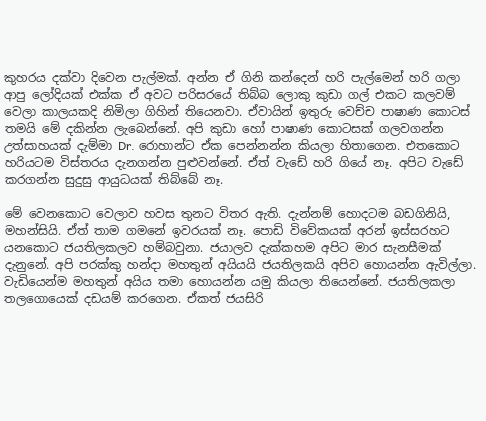කුහරය දක්වා දිවෙන පැල්මක්. අන්න ඒ ගිනි කන්දෙන් හරි පැල්මෙන් හරි ගලා ආපු ලෝදියක් එක්ක ඒ අවට පරිසරයේ තිබ්බ ලොකු කුඩා ගල් එකට කලවම් වෙලා කාලයකදි නිමිලා ගිහින් තියෙනවා. ඒවායින් ඉතුරු වෙච්ච පාෂාණ කොටස් තමයි මේ දකින්න ලැබෙන්නේ. අපි කුඩා හෝ පාෂාණ කොටසක් ගලවගන්න උත්සාහයක් දැම්මා Dr. රොහාන්ට ඒක පෙන්නන්න කියලා හිතාගෙන. එතකොට හරියටම විස්තරය දැනගන්න පුළුවන්නේ. ඒත් වැඩේ හරි ගියේ නෑ. අපිට වැඩේ කරගන්න සුදුසු ආයුධයක් තිබ්බේ නෑ.

මේ වෙනකොට වෙලාව හවස තුනට විතර ඇති. දැන්නම් හොදටම බඩගිනියි, මහන්සියි. ඒත් තාම ගමනේ ඉවරයක් නෑ. පොඩි විවේකයක් අරන් ඉස්සරහට යනකොට ජයතිලකලව හම්බවුනා. ජයාලව දැක්කහම අපිට මාර සැනසීමක් දැනුනේ. අපි පරක්කු හන්දා මහතුන් අයියයි ජයතිලකයි අපිව හොයන්න ඇවිල්ලා. වැඩියෙන්ම මහතුන් අයිය තමා හොයන්න යමු කියලා තියෙන්නේ. ජයතිලකලා තලගොයෙක් දඩයම් කරගෙන. ඒකත් ජයසිරි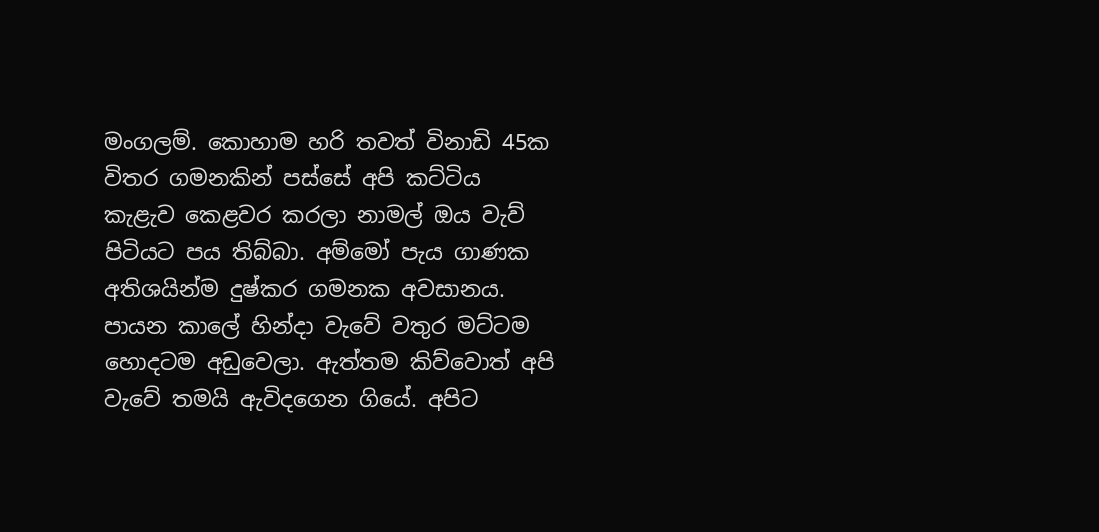මංගලම්. කොහාම හරි තවත් විනාඩි 45ක විතර ගමනකින් පස්සේ අපි කට්ටිය කැළැව කෙළවර කරලා නාමල් ඔය වැව් පිටියට පය තිබ්බා. අම්මෝ පැය ගාණක අතිශයින්ම දුෂ්කර ගමනක අවසානය‍. පායන කාලේ හින්දා වැවේ වතුර මට්ටම හොදටම අඩුවෙලා. ඇත්තම කිව්වොත් අපි වැවේ තමයි ඇවිදගෙන ගියේ. අපිට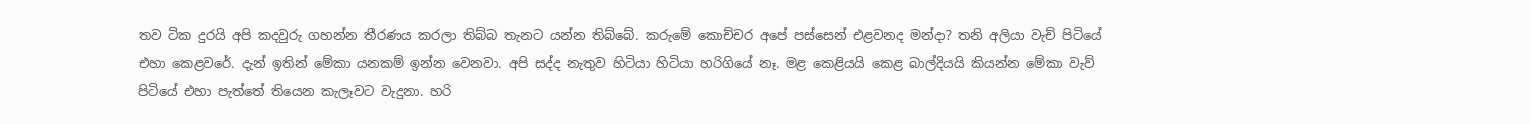තව ටික දුරයි අපි කදවුරු ගහන්න තීරණය කරලා තිබ්බ තැනට යන්න තිබ්බේ. කරුමේ කොච්චර අපේ පස්සෙන් එළවනද මන්දා? තනි අලියා වැච් පිටියේ එහා කෙළවරේ. දැන් ඉතින් මේකා යනකම් ඉන්න වෙනවා. අපි සද්ද නැතුව හිටියා හිටියා හරිගියේ නෑ. මළ කෙළියයි කෙළ බාල්දියයි කියන්න මේකා වැව් පිටියේ එහා පැත්තේ තියෙන කැලෑවට වැදුනා. හරි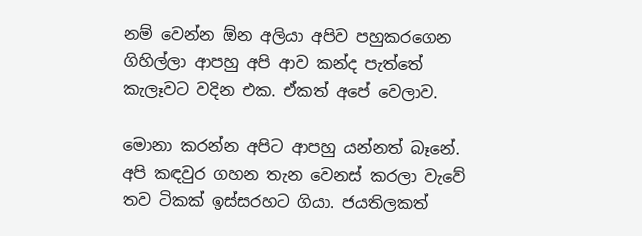නම් වෙන්න ඕන අලියා අපිව පහුකරගෙන ගිහිල්ලා ආපහු අපි ආව කන්ද පැත්තේ කැලෑවට වදින එක. ඒකත් අපේ වෙලාව.

මොනා කරන්න අපිට ආපහු යන්නත් බෑනේ. අපි කඳවුර ගහන තැන වෙනස් කරලා වැවේ තව ටිකක් ඉස්සරහට ගියා. ජයතිලකත්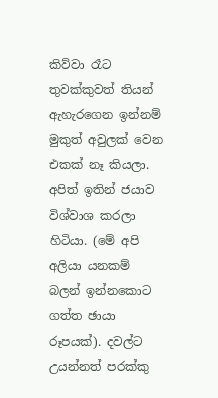කිව්වා රෑට තුවක්කුවත් තියන් ඇහැරගෙන ඉන්නම් මුකුත් අවුලක් වෙන එකක් නෑ කියලා. අපිත් ඉතින් ජයාව විශ්වාශ කරලා හිටියා. (මේ අපි අලියා යනකම් බලන් ඉන්නකොට ගත්ත ඡායා රූපයක්). දවල්ට උයන්නත් පරක්කු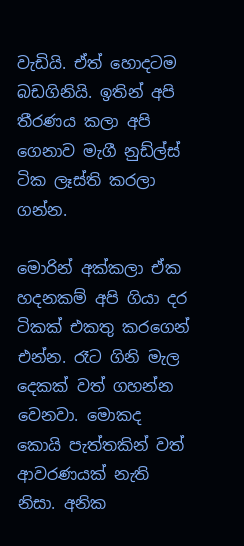වැඩියි. ඒත් හොදටම බඩගිනියි. ඉතින් අපි තීරණය කලා අපි ගෙනාව මැගී නුඩ්ල්ස් ටික ලෑස්ති කරලා ගන්න.

මොරින් අක්කලා ඒක හදනකම් අපි ගියා දර ටිකක් එකතු කරගෙන් එන්න. රෑට ගිනි මැල දෙකක් වත් ගහන්න වෙනවා. මොකද කොයි පැත්තකින් වත් ආවරණයක් නැති නිසා. අනික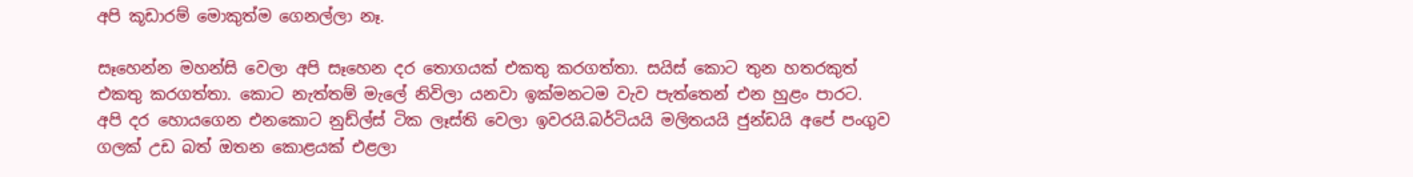අපි කූඩාරම් මොකුත්ම ගෙනල්ලා නෑ.

සෑහෙන්න මහන්සි වෙලා අපි සෑහෙන දර තොගයක් එකතු කරගත්තා. සයිස් කොට තුන හතරකුත් එකතු කරගත්තා. කොට නැත්තම් මැලේ නිවිලා යනවා ඉක්මනටම වැව පැත්තෙන් එන හුළං පාරට. අපි දර හොයගෙන එනකොට නුඩ්ල්ස් ටික ලෑස්ති වෙලා ඉවරයි.බර්ටියයි මලිතයයි ජුන්ඩයි අපේ පංගුව ගලක් උඩ බත් ඔතන කොළයක් එළලා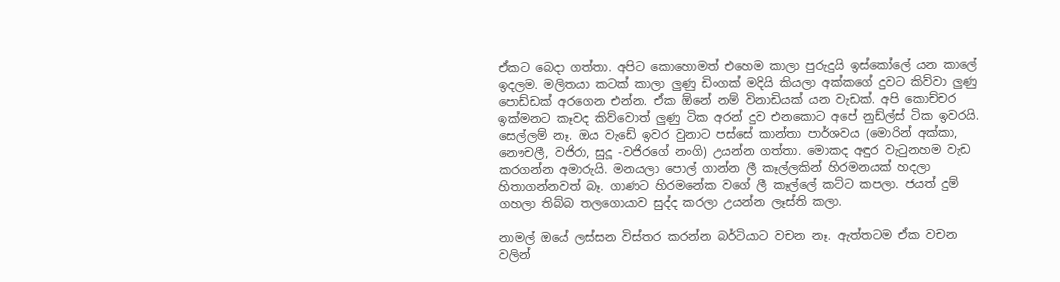ඒකට බෙදා ගත්තා. අපිට කොහොමත් එහෙම කාලා පුරුදුයි ඉස්කෝලේ යන කාලේ ඉදලම. මලිතයා කටක් කාලා ලුණු ඩිංගක් මදියි කියලා අක්කගේ දුවට කිව්වා ලුණු පොඩ්ඩක් අරගෙන එන්න. ඒක ඕනේ නම් විනාඩියක් යන වැඩක්. අපි කොච්චර ඉක්මනට කෑවද කිව්වොත් ලුණු ටික අරන් දුව එනකොට අපේ නුඩ්ල්ස් ටික ඉවරයි. සෙල්ලම් නෑ. ඔය වැඩේ ඉවර වුනාට පස්සේ කාන්තා පාර්ශවය (මොරින් අක්කා, නෞචලී, වජිරා, සුදූ -වජිරගේ නංගි) උයන්න ගත්තා. මොකද අඳුර වැටුනහම වැඩ කරගන්න අමාරුයි. මනයලා පොල් ගාන්න ලී කෑල්ලකින් හිරමනයක් හදලා හිතාගන්නවත් බෑ. ගාණට හිරමනේක වගේ ලී කෑල්ලේ කට්ට කපලා. ජයත් දුම් ගහලා තිබ්බ තලගොයාව සුද්ද කරලා උයන්න ලෑස්ති කලා.

නාමල් ඔයේ ලස්සන විස්තර කරන්න බර්ටියාට වචන නෑ. ඇත්තටම ඒක වචන වලින්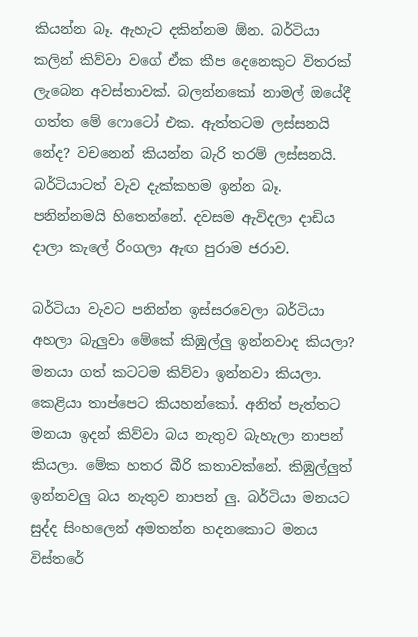කියන්න බෑ. ඇහැට දකින්නම ඕන. බර්ටියා කලින් කිව්වා වගේ ඒක කීප දෙනෙකුට විතරක් ලැබෙන අවස්තාවක්. බලන්නකෝ නාමල් ඔයේදී ගත්ත මේ ෆොටෝ එක. ඇත්තටම ලස්සනයි නේද? වචනෙන් කියන්න බැරි තරම් ලස්සනයි. බර්ටියාටත් වැව දැක්කහම ඉන්න බෑ. පනින්නමයි හිතෙන්නේ. දවසම ඇවිදලා දාඩිය දාලා කැලේ රිංගලා ඇඟ පුරාම ජරාව.

බර්ටියා වැවට පනින්න ඉස්සරවෙලා බර්ටියා අහලා බැලුවා මේකේ කිඹුල්ලු ඉන්නවාද කියලා? මනයා ගත් කටටම කිව්වා ඉන්නවා කියලා. කෙළියා තාප්පෙට කියහන්කෝ. අනිත් පැත්තට මනයා ඉදන් කිව්වා බය නැතුව බැහැලා නාපන් කියලා. මේක හතර බීරි කතාවක්නේ. කිඹුල්ලුත් ඉන්නවලු බය නැතුව නාපන් ලු. බර්ටියා මනයට සුද්ද සිංහලෙන් අමතන්න හදනකොට මනය විස්තරේ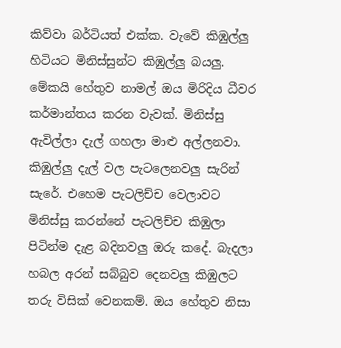කිව්වා බර්ටියත් එක්ක. වැවේ කිඹුල්ලු හිටියට මිනිස්සුන්ට කිඹුල්ලු බයලු. මේකයි හේතුව නාමල් ඔය මිරිදිය ධීවර කර්මාන්තය කරන වැවක්. මිනිස්සු ඇවිල්ලා දැල් ගහලා මාළු අල්ලනවා. කිඹුල්ලු දැල් වල පැටලෙනවලු සැරින් සැරේ. එහෙම පැටලිච්ච වෙලාවට මිනිස්සු කරන්නේ පැටලිච්ච කිඹුලා පිටින්ම දැළ බදිනවලු ඔරු කදේ. බැදලා හබල අරන් සබ්බුව දෙනවලු කිඹුලට තරු විසික් වෙනකම්. ඔය හේතුව නිසා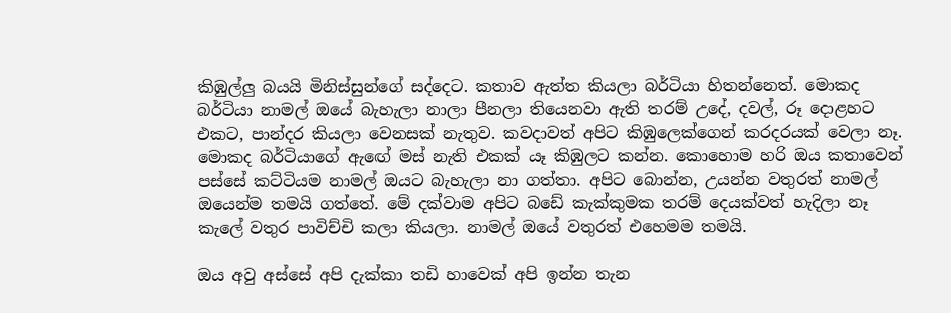කිඹුල්ලු බයයි මිනිස්සුන්ගේ සද්දෙට. කතාව ඇත්ත කියලා බර්ටියා හිතන්නෙත්. මොකද බර්ටියා නාමල් ඔයේ බැහැලා නාලා පීනලා තියෙනවා ඇති තරම් උදේ, දවල්, රූ දොළහට එකට, පාන්දර කියලා වෙනසක් නැතුව‍. කවදාවත් අපිට කිඹුලෙක්ගෙන් කරදරයක් වෙලා නෑ. මොකද බර්ටියාගේ ඇඟේ මස් නැති එකක් යෑ කිඹුලට කන්න. කොහොම හරි ඔය කතාවෙන් පස්සේ කට්ටියම නාමල් ඔයට බැහැලා නා ගත්තා. අපිට බොන්න, උයන්න වතුරත් නාමල් ඔයෙන්ම තමයි ගත්තේ. මේ දක්වාම අපිට බඩේ කැක්කුමක තරම් දෙයක්වත් හැදිලා නෑ කැලේ වතුර පාවිච්චි කලා කියලා. නාමල් ඔයේ වතුරත් එහෙමම තමයි.

ඔය අවු අස්සේ අපි දැක්කා තඩි හාවෙක් අපි ඉන්න තැන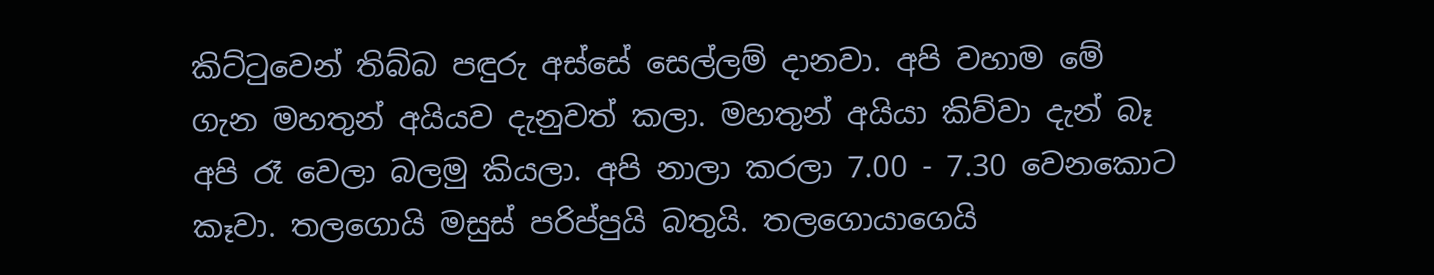කිට්ටුවෙන් තිබ්බ පඳුරු අස්සේ සෙල්ලම් දානවා. අපි වහාම මේ ගැන මහතුන් අයියව දැනුවත් කලා. මහතුන් අයියා කිව්වා දැන් බෑ අපි රෑ වෙලා බලමු කියලා. අපි නාලා කරලා 7.00 - 7.30 වෙනකොට කෑවා. තලගොයි මසුස් පරිප්පුයි බතුයි. තලගොයාගෙයි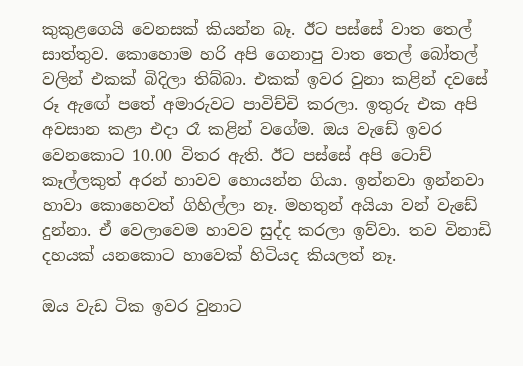කුකුළගෙයි වෙනසක් කියන්න බෑ. ඊට පස්සේ වාත තෙල් සාත්තුව. කොහොම හරි අපි ගෙනාපු වාත තෙල් බෝතල් වලින් එකක් බිදිලා තිබ්බා. එකක් ඉවර වුනා කළින් දවසේ රූ ඇඟේ පතේ අමාරුවට පාවිච්චි කරලා. ඉතුරු එක අපි අවසාන කළා එදා රෑ කළින් වගේම. ඔය වැඩේ ඉවර වෙනකොට 10.00 විතර ඇති. ඊට පස්සේ අපි ටොච් කෑල්ලකුත් අරන් හාවව හොයන්න ගියා. ඉන්නවා ඉන්නවා හාවා කොහෙවත් ගිහිල්ලා නෑ. මහතුන් අයියා වන් වැඩේ දුන්නා. ඒ වෙලාවෙම හාවව සුද්ද කරලා ඉව්වා. තව විනාඩි දහයක් යනකොට හාවෙක් හිටියද කියලත් නෑ.

ඔය වැඩ ටික ඉවර වුනාට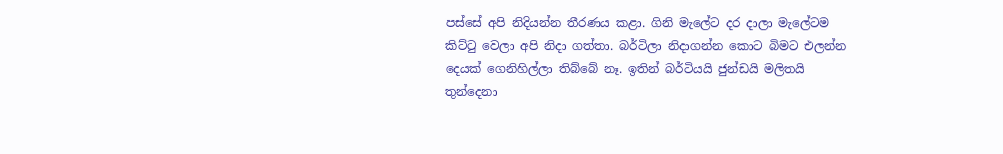පස්සේ අපි නිදියන්න තීරණය කළා. ගිනි මැලේට දර දාලා මැලේටම කිට්ටු වෙලා අපි නිදා ගත්තා. බර්ටිලා නිදාගන්න කොට බිමට එලන්න දෙයක් ගෙනිහිල්ලා තිබ්බේ නෑ. ඉතින් බර්ටියයි ජුන්ඩයි මලිතයි තුන්දෙනා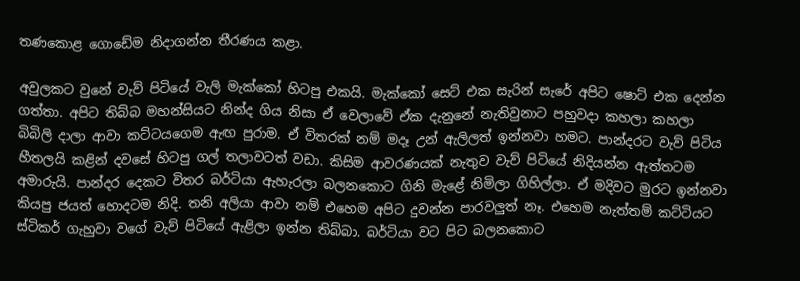තණකොළ ගොඩේම නිදාගන්න තීරණය කළා.

අවුලකට වුනේ වැව් පිටියේ වැලි මැක්කෝ හිටපු එකයි. මැක්කෝ සෙට් එක සැරින් සැරේ අපිට ෂොට් එක දෙන්න ගත්තා. අපිට තිබ්බ මහන්සියට නින්ද ගිය නිසා ඒ වෙලාවේ ඒක දැනුනේ නැතිවුනාට පහුවදා කහලා කහලා බිබිලි දාලා ආවා කට්ටයගෙම ඇඟ පුරාම. ඒ විතරක් නම් මදෑ උන් ඇලිලත් ඉන්නවා හමට. පාන්දරට වැව් පිටිය හීතලයි කළින් දවසේ හිටපු ගල් තලාවටත් වඩා. කිසිම ආවරණයක් නැතුව වැව් පිටියේ නිදියන්න ඇත්තටම අමාරුයි. පාන්දර දෙකට විතර බර්ටියා ඇහැරලා බලනකොට ගිනි මැළේ නිමිලා ගිහිල්ලා. ඒ මදිවට මුරට ඉන්නවා කියපු ජයත් හොදටම නිදි. තනි අලියා ආවා නම් එහෙම අපිට දුවන්න පාරවලුත් නෑ. එහෙම නැත්තම් කට්ටියට ස්ටිකර් ගැහුවා වගේ වැව් පිටියේ ඇළිලා ඉන්න තිබ්බා. බර්ටියා වට පිට බලනකොට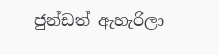ජුන්ඩත් ඇහැරිලා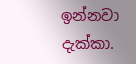ඉන්නවා දැක්කා.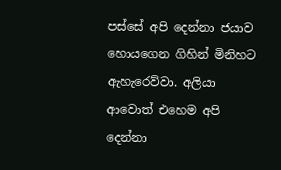පස්සේ අපි දෙන්නා ජයාව හොයගෙන ගිහින් මිනිහට ඇහැරෙව්වා. අලියා ආවොත් එහෙම අපි දෙන්නා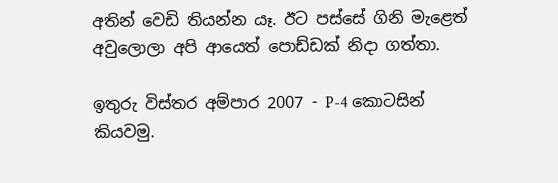අතින් වෙඩි තියන්න යෑ. ඊට පස්සේ ගිනි මැළෙත් අවුලොලා අපි ආයෙත් පොඩ්ඩක් නිදා ගත්තා.

ඉතුරු විස්තර අම්පාර 2007 - P-4 කොටසින් කියවමු.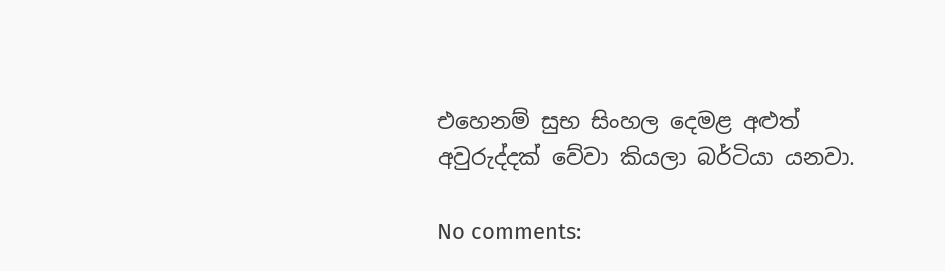එහෙනම් සුභ සිංහල දෙමළ අළුත් අවුරුද්දක් වේවා කියලා බර්ටියා යනවා.

No comments: